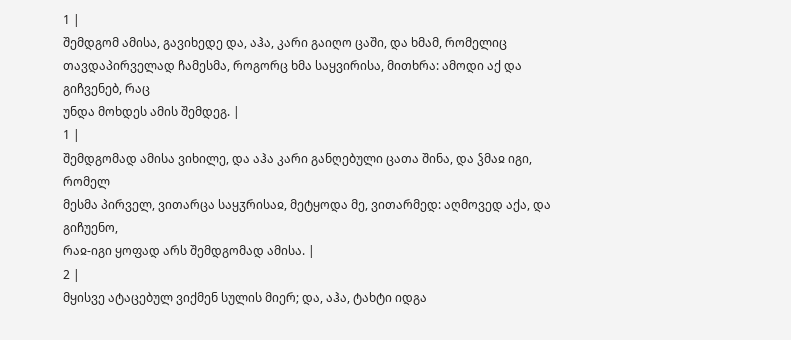1 |
შემდგომ ამისა, გავიხედე და, აჰა, კარი გაიღო ცაში, და ხმამ, რომელიც
თავდაპირველად ჩამესმა, როგორც ხმა საყვირისა, მითხრა: ამოდი აქ და გიჩვენებ, რაც
უნდა მოხდეს ამის შემდეგ. |
1 |
შემდგომად ამისა ვიხილე, და აჰა კარი განღებული ცათა შინა, და ჴმაჲ იგი, რომელ
მესმა პირველ, ვითარცა საყჳრისაჲ, მეტყოდა მე, ვითარმედ: აღმოვედ აქა, და გიჩუენო,
რაჲ-იგი ყოფად არს შემდგომად ამისა. |
2 |
მყისვე ატაცებულ ვიქმენ სულის მიერ; და, აჰა, ტახტი იდგა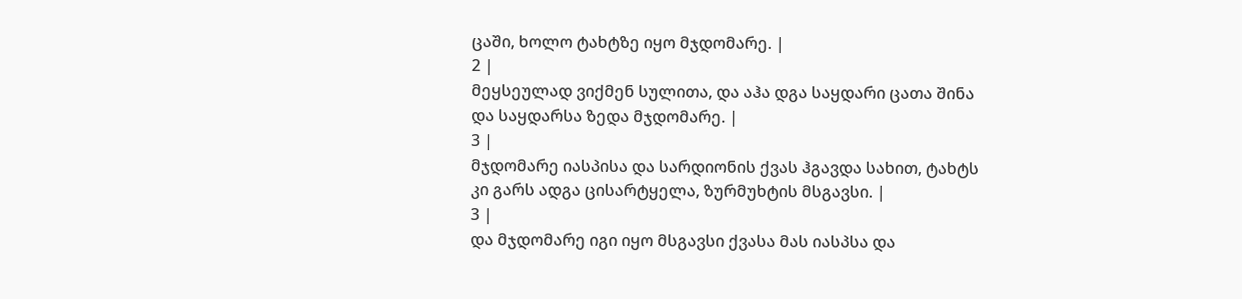ცაში, ხოლო ტახტზე იყო მჯდომარე. |
2 |
მეყსეულად ვიქმენ სულითა, და აჰა დგა საყდარი ცათა შინა
და საყდარსა ზედა მჯდომარე. |
3 |
მჯდომარე იასპისა და სარდიონის ქვას ჰგავდა სახით, ტახტს
კი გარს ადგა ცისარტყელა, ზურმუხტის მსგავსი. |
3 |
და მჯდომარე იგი იყო მსგავსი ქვასა მას იასპსა და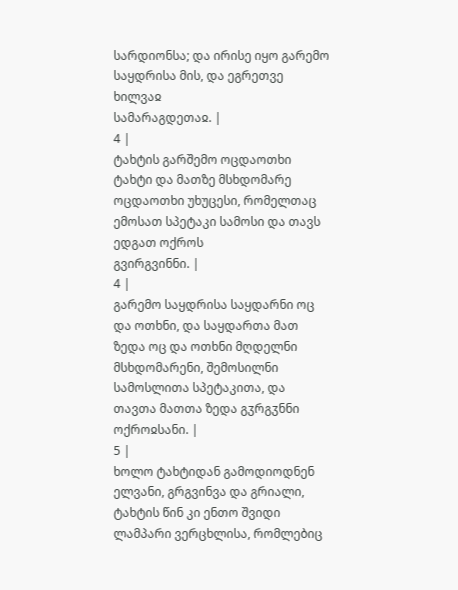სარდიონსა; და ირისე იყო გარემო საყდრისა მის, და ეგრეთვე ხილვაჲ
სამარაგდეთაჲ. |
4 |
ტახტის გარშემო ოცდაოთხი ტახტი და მათზე მსხდომარე
ოცდაოთხი უხუცესი, რომელთაც ემოსათ სპეტაკი სამოსი და თავს ედგათ ოქროს
გვირგვინნი. |
4 |
გარემო საყდრისა საყდარნი ოც და ოთხნი, და საყდართა მათ
ზედა ოც და ოთხნი მღდელნი მსხდომარენი, შემოსილნი სამოსლითა სპეტაკითა, და
თავთა მათთა ზედა გჳრგჳნნი ოქროჲსანი. |
5 |
ხოლო ტახტიდან გამოდიოდნენ ელვანი, გრგვინვა და გრიალი,
ტახტის წინ კი ენთო შვიდი ლამპარი ვერცხლისა, რომლებიც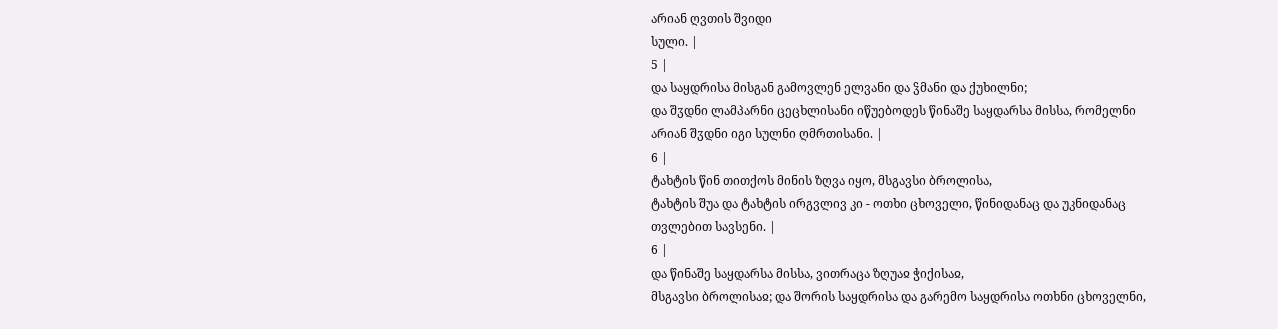არიან ღვთის შვიდი
სული. |
5 |
და საყდრისა მისგან გამოვლენ ელვანი და ჴმანი და ქუხილნი;
და შჳდნი ლამპარნი ცეცხლისანი იწუებოდეს წინაშე საყდარსა მისსა, რომელნი
არიან შჳდნი იგი სულნი ღმრთისანი. |
6 |
ტახტის წინ თითქოს მინის ზღვა იყო, მსგავსი ბროლისა,
ტახტის შუა და ტახტის ირგვლივ კი - ოთხი ცხოველი, წინიდანაც და უკნიდანაც
თვლებით სავსენი. |
6 |
და წინაშე საყდარსა მისსა, ვითრაცა ზღუაჲ ჭიქისაჲ,
მსგავსი ბროლისაჲ; და შორის საყდრისა და გარემო საყდრისა ოთხნი ცხოველნი,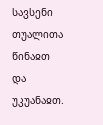სავსენი თუალითა წინაჲთ და უკუანაჲთ.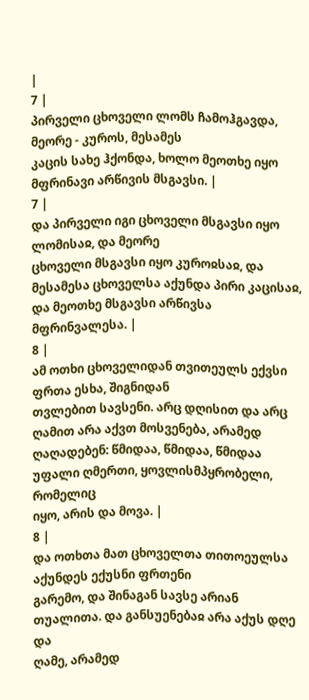|
7 |
პირველი ცხოველი ლომს ჩამოჰგავდა, მეორე - კუროს, მესამეს
კაცის სახე ჰქონდა, ხოლო მეოთხე იყო მფრინავი არწივის მსგავსი. |
7 |
და პირველი იგი ცხოველი მსგავსი იყო ლომისაჲ, და მეორე
ცხოველი მსგავსი იყო კუროჲსაჲ, და მესამესა ცხოველსა აქუნდა პირი კაცისაჲ,
და მეოთხე მსგავსი არწივსა მფრინვალესა. |
8 |
ამ ოთხი ცხოველიდან თვითეულს ექვსი ფრთა ესხა, შიგნიდან
თვლებით სავსენი. არც დღისით და არც ღამით არა აქვთ მოსვენება, არამედ
ღაღადებენ: წმიდაა, წმიდაა, წმიდაა უფალი ღმერთი, ყოვლისმპყრობელი, რომელიც
იყო, არის და მოვა. |
8 |
და ოთხთა მათ ცხოველთა თითოეულსა აქუნდეს ექუსნი ფრთენი
გარემო, და შინაგან სავსე არიან თუალითა. და განსუენებაჲ არა აქუს დღე და
ღამე, არამედ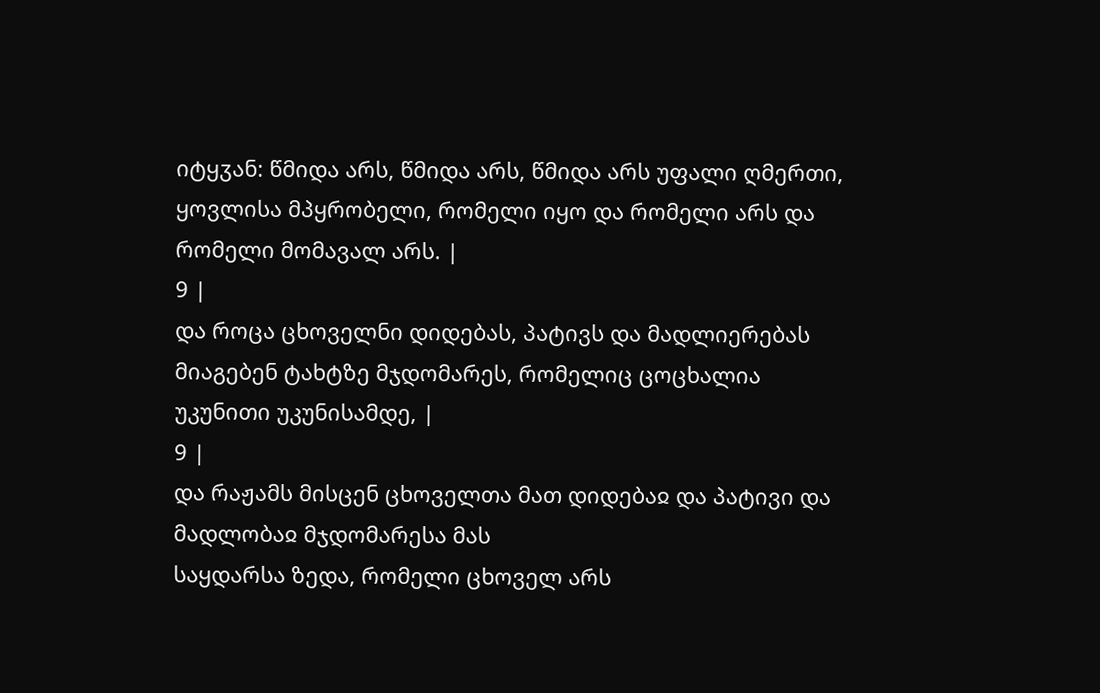იტყჳან: წმიდა არს, წმიდა არს, წმიდა არს უფალი ღმერთი,
ყოვლისა მპყრობელი, რომელი იყო და რომელი არს და რომელი მომავალ არს. |
9 |
და როცა ცხოველნი დიდებას, პატივს და მადლიერებას
მიაგებენ ტახტზე მჯდომარეს, რომელიც ცოცხალია უკუნითი უკუნისამდე, |
9 |
და რაჟამს მისცენ ცხოველთა მათ დიდებაჲ და პატივი და მადლობაჲ მჯდომარესა მას
საყდარსა ზედა, რომელი ცხოველ არს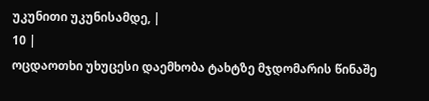უკუნითი უკუნისამდე, |
10 |
ოცდაოთხი უხუცესი დაემხობა ტახტზე მჯდომარის წინაშე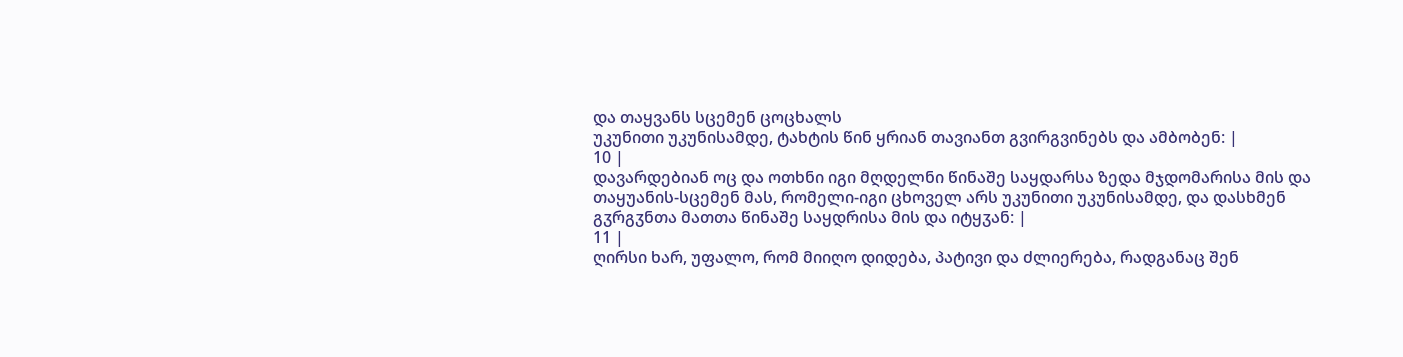და თაყვანს სცემენ ცოცხალს
უკუნითი უკუნისამდე, ტახტის წინ ყრიან თავიანთ გვირგვინებს და ამბობენ: |
10 |
დავარდებიან ოც და ოთხნი იგი მღდელნი წინაშე საყდარსა ზედა მჯდომარისა მის და
თაყუანის-სცემენ მას, რომელი-იგი ცხოველ არს უკუნითი უკუნისამდე, და დასხმენ
გჳრგჳნთა მათთა წინაშე საყდრისა მის და იტყჳან: |
11 |
ღირსი ხარ, უფალო, რომ მიიღო დიდება, პატივი და ძლიერება, რადგანაც შენ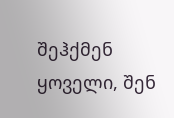შეჰქმენ
ყოველი, შენ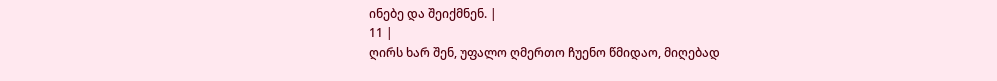ინებე და შეიქმნენ. |
11 |
ღირს ხარ შენ, უფალო ღმერთო ჩუენო წმიდაო, მიღებად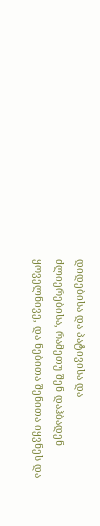დიდებისა და პატივისა და
ძლიერებისა, რამეთუ შენ დაჰბადენ ყოველნივე, და ნებითა შენითა იყვნეს და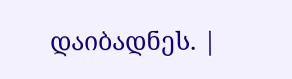დაიბადნეს. |